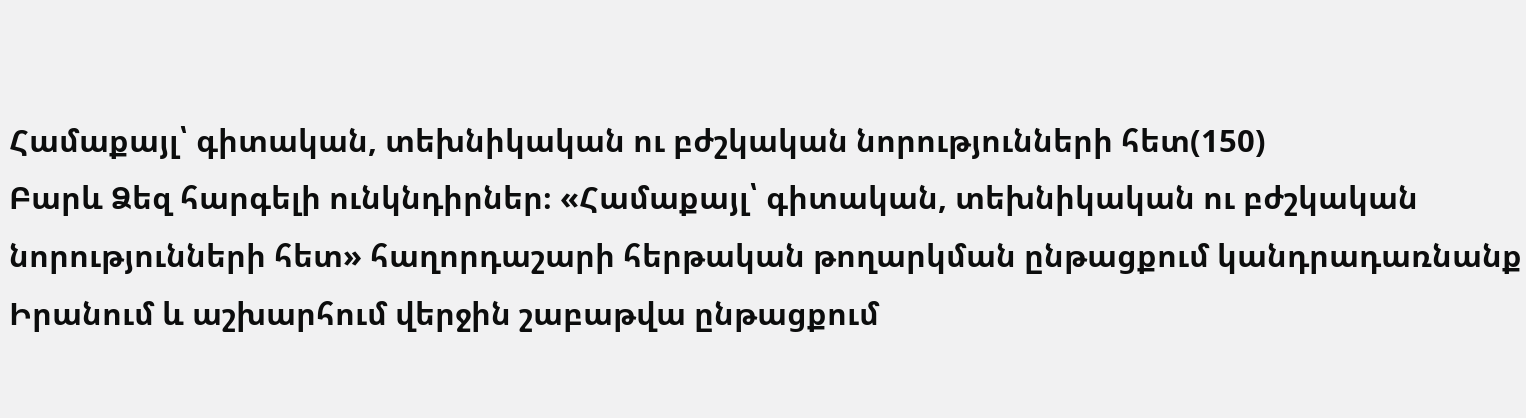Համաքայլ՝ գիտական, տեխնիկական ու բժշկական նորությունների հետ(150)
Բարև Ձեզ հարգելի ունկնդիրներ։ «Համաքայլ՝ գիտական, տեխնիկական ու բժշկական նորությունների հետ» հաղորդաշարի հերթական թողարկման ընթացքում կանդրադառնանք Իրանում և աշխարհում վերջին շաբաթվա ընթացքում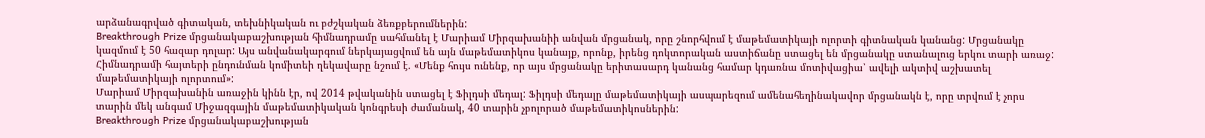արձանագրված գիտական, տեխնիկական ու բժշկական ձեռքբերումներին:
Breakthrough Prize մրցանակաբաշխության հիմնադրամը սահմանել է Մարիամ Միրզախանիի անվան մրցանակ, որը շնորհվում է մաթեմատիկայի ոլորտի գիտնական կանանց: Մրցանակը կազմում է 50 հազար դոլար: Այս անվանակարգում ներկայացվում են այն մաթեմատիկոս կանայք, որոնք, իրենց դոկտորական աստիճանը ստացել են մրցանակը ստանալուց երկու տարի առաջ: Հիմնադրամի հայտերի ընդունման կոմիտեի ղեկավարը նշում է. «Մենք հույս ունենք, որ այս մրցանակը երիտասարդ կանանց համար կդառնա մոտիվացիա՝ ավելի ակտիվ աշխատել մաթեմատիկայի ոլորտում»:
Մարիամ Միրզախանին առաջին կինն էր, ով 2014 թվականին ստացել է Ֆիլդսի մեդալ: Ֆիլդսի մեդալը մաթեմատիկայի ասպարեզում ամենահեղինակավոր մրցանակն է, որը տրվում է չորս տարին մեկ անգամ Միջազգային մաթեմատիկական կոնգրեսի ժամանակ, 40 տարին չբոլորած մաթեմատիկոսներին:
Breakthrough Prize մրցանակաբաշխության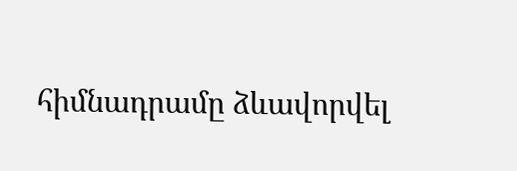հիմնադրամը ձևավորվել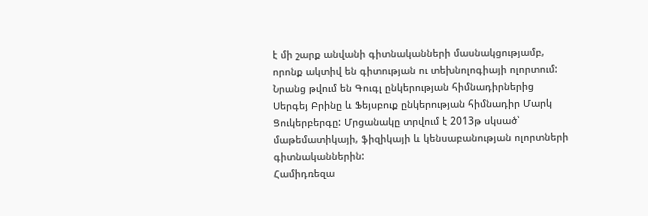է մի շարք անվանի գիտնականների մասնակցությամբ, որոնք ակտիվ են գիտության ու տեխնոլոգիայի ոլորտում: Նրանց թվում են Գուգլ ընկերության հիմնադիրներից Սերգեյ Բրինը և Ֆեյսբուք ընկերության հիմնադիր Մարկ Ցուկերբերգը: Մրցանակը տրվում է 2013թ սկսած՝ մաթեմատիկայի, ֆիզիկայի և կենսաբանության ոլորտների գիտնականներին:
Համիդռեզա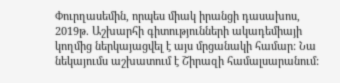Փուրղասեմին, որպես միակ իրանցի դասախոս, 2019թ. Աշխարհի գիտությունների ակադեմիայի կողմից ներկայացվել է այս մրցանակի համար: Նա նեկայումս աշխատում է Շիրազի համալսարանում: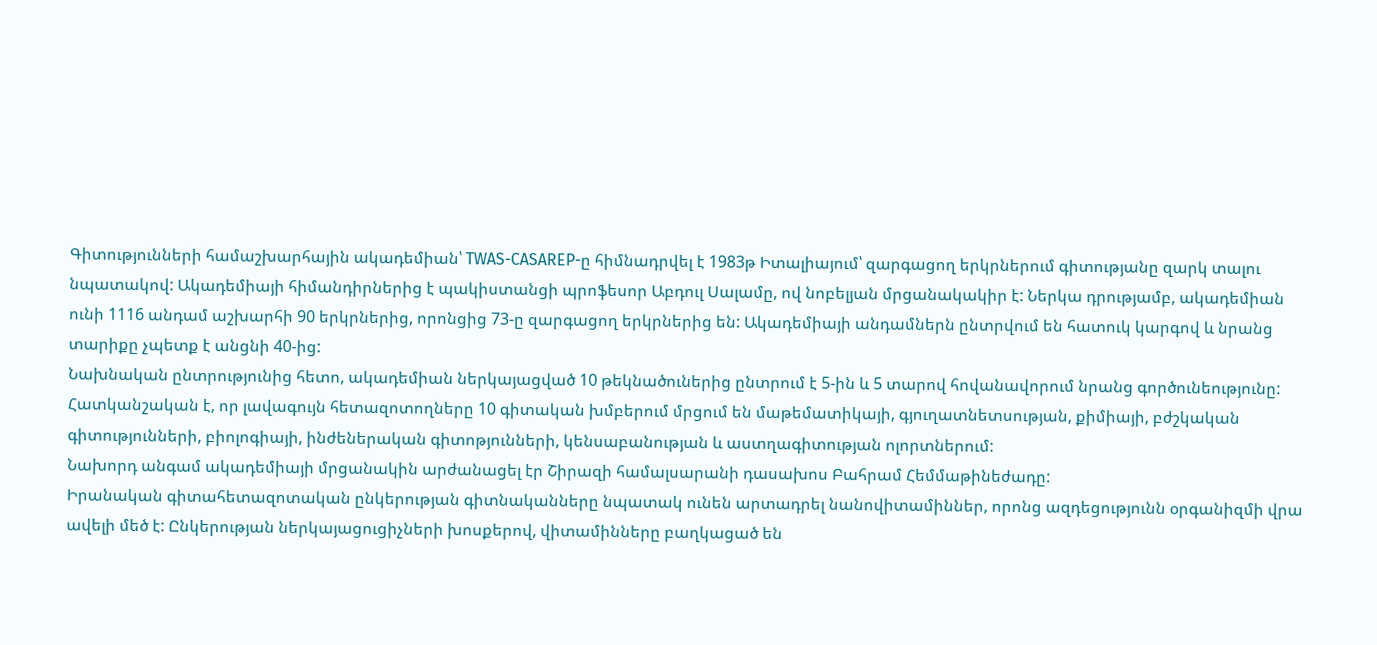Գիտությունների համաշխարհային ակադեմիան՝ TWAS-CASAREP-ը հիմնադրվել է 1983թ Իտալիայում՝ զարգացող երկրներում գիտությանը զարկ տալու նպատակով: Ակադեմիայի հիմանդիրներից է պակիստանցի պրոֆեսոր Աբդուլ Սալամը, ով նոբելյան մրցանակակիր է: Ներկա դրությամբ, ակադեմիան ունի 1116 անդամ աշխարհի 90 երկրներից, որոնցից 73-ը զարգացող երկրներից են: Ակադեմիայի անդամներն ընտրվում են հատուկ կարգով և նրանց տարիքը չպետք է անցնի 40-ից:
Նախնական ընտրությունից հետո, ակադեմիան ներկայացված 10 թեկնածուներից ընտրում է 5-ին և 5 տարով հովանավորում նրանց գործունեությունը: Հատկանշական է, որ լավագույն հետազոտողները 10 գիտական խմբերում մրցում են մաթեմատիկայի, գյուղատնետսության, քիմիայի, բժշկական գիտությունների, բիոլոգիայի, ինժեներական գիտոթյունների, կենսաբանության և աստղագիտության ոլորտներում:
Նախորդ անգամ ակադեմիայի մրցանակին արժանացել էր Շիրազի համալսարանի դասախոս Բահրամ Հեմմաթինեժադը:
Իրանական գիտահետազոտական ընկերության գիտնականները նպատակ ունեն արտադրել նանովիտամիններ, որոնց ազդեցությունն օրգանիզմի վրա ավելի մեծ է: Ընկերության ներկայացուցիչների խոսքերով, վիտամինները բաղկացած են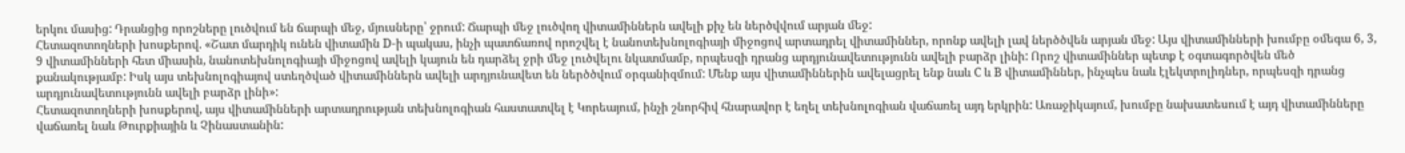երկու մասից: Դրանցից որոշները լուծվում են ճարպի մեջ, մյուսները՝ ջրում: Ճարպի մեջ լուծվող վիտամիններն ավելի քիչ են ներծվվում արյան մեջ:
Հետազոտողների խոսքերով. «Շատ մարդիկ ունեն վիտամին D-ի պակաս, ինչի պատճառով որոշվել է նանոտեխնոլոգիայի միջոցով արտադրել վիտամիններ, որոնք ավելի լավ ներծծվեն արյան մեջ: Այս վիտամինների խումբը օմեգա 6, 3, 9 վիտամինների հետ միասին, նանոտեխնոլոգիայի միջոցով ավելի կայուն են դարձել ջրի մեջ լուծվելու նկատմամբ, որպեսզի դրանց արդյունավետությունն ավելի բարձր լինի: Որոշ վիտամիններ պետք է օգտագործվեն մեծ քանակությամբ: Իսկ այս տեխնոլոգիայով ստեղծված վիտամիններն ավելի արդյունավետ են ներծծվում օրգանիզմում: Մենք այս վիտամիններին ավելացրել ենք նաև C և B վիտամիններ, ինչպես նաև էլեկտրոլիդներ, որպեսզի դրանց արդյունավետությունն ավելի բարձր լինի»:
Հետազոտողների խոսքերով, այս վիտամինների արտադրության տեխնոլոգիան հաստատվել է Կորեայում, ինչի շնորհիվ հնարավոր է եղել տեխնոլոգիան վաճառել այդ երկրին: Առաջիկայում, խումբը նախատեսում է այդ վիտամինները վաճառել նաև Թուրքիային և Չինաստանին: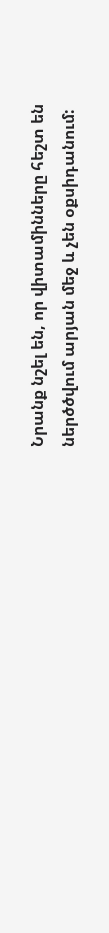Նրանք նշել են, որ վիտամինները հեշտ են ներծծվում արյան մեջ և չեն օքսիդանում: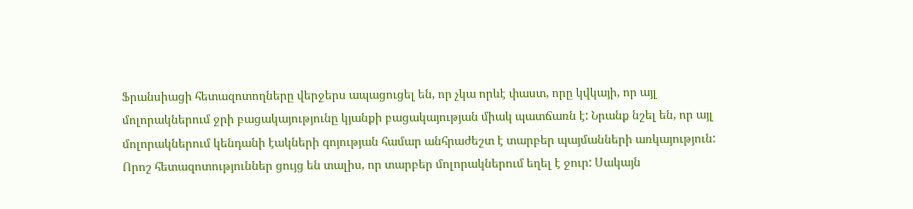Ֆրանսիացի հետազոտողները վերջերս ապացուցել են, որ չկա որևէ փաստ, որը կվկայի, որ այլ մոլորակներում ջրի բացակայությունը կյանքի բացակայության միակ պատճառն է: Նրանք նշել են, որ այլ մոլորակներում կենդանի էակների գոյության համար անհրաժեշտ է տարբեր պայմանների առկայություն: Որոշ հետազոտություններ ցույց են տալիս, որ տարբեր մոլորակներում եղել է ջուր: Սակայն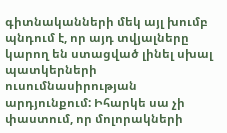գիտնականների մեկ այլ խումբ պնդում է, որ այդ տվյալները կարող են ստացված լինել սխալ պատկերների ուսումնասիրության արդյունքում: Իհարկե սա չի փաստում, որ մոլորակների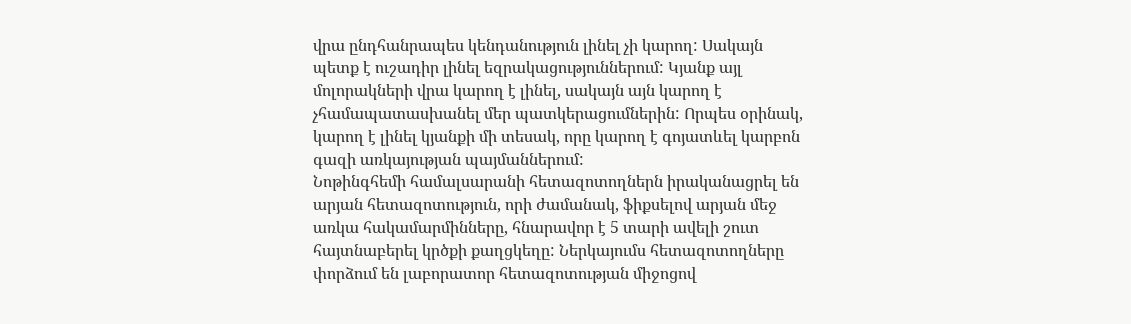վրա ընդհանրապես կենդանություն լինել չի կարող: Սակայն պետք է ուշադիր լինել եզրակացություններում: Կյանք այլ մոլորակների վրա կարող է լինել, սակայն այն կարող է չհամապատասխանել մեր պատկերացումներին: Որպես օրինակ, կարող է լինել կյանքի մի տեսակ, որը կարող է գոյատևել կարբոն գազի առկայության պայմաններում:
Նոթինգհեմի համալսարանի հետազոտողներն իրականացրել են արյան հետազոտություն, որի ժամանակ, ֆիքսելով արյան մեջ առկա հակամարմինները, հնարավոր է 5 տարի ավելի շուտ հայտնաբերել կրծքի քաղցկեղը: Ներկայումս հետազոտողները փորձում են լաբորատոր հետազոտության միջոցով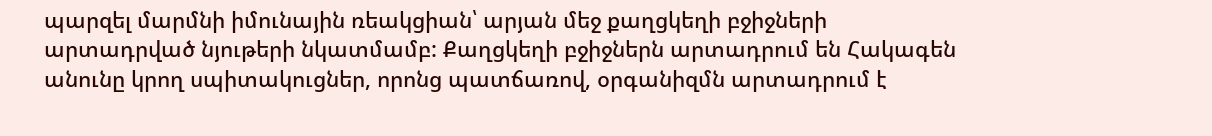պարզել մարմնի իմունային ռեակցիան՝ արյան մեջ քաղցկեղի բջիջների արտադրված նյութերի նկատմամբ: Քաղցկեղի բջիջներն արտադրում են Հակագեն անունը կրող սպիտակուցներ, որոնց պատճառով, օրգանիզմն արտադրում է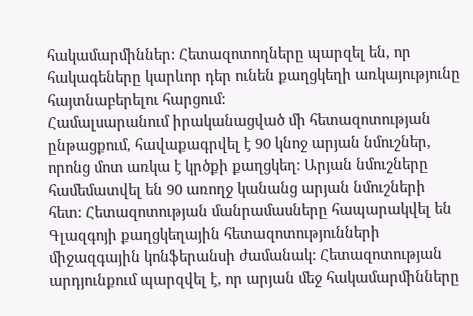հակամարմիններ: Հետազոտողները պարզել են, որ հակագեները կարևոր դեր ունեն քաղցկեղի առկայությունը հայտնաբերելու հարցում:
Համալսարանում իրականացված մի հետազոտության ընթացքում, հավաքագրվել է 90 կնոջ արյան նմուշներ, որոնց մոտ առկա է կրծքի քաղցկեղ: Արյան նմուշները համեմատվել են 90 առողջ կանանց արյան նմուշների հետ: Հետազոտության մանրամասները հապարակվել են Գլազգոյի քաղցկեղային հետազոտությունների միջազգային կոնֆերանսի ժամանակ: Հետազոտության արդյունքում պարզվել է, որ արյան մեջ հակամարմինները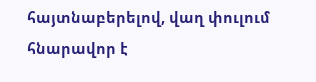հայտնաբերելով, վաղ փուլում հնարավոր է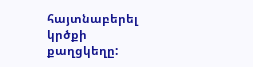հայտնաբերել կրծքի քաղցկեղը: